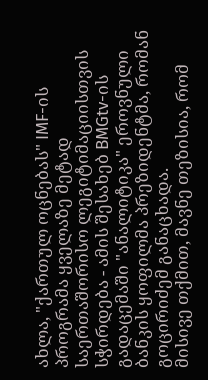ახლა, "ქართულ ოცნებას" IMF-ის პროგრამა ყველაზე მეტად საერთაშორისო ლეგიტიმაციისთვის სჭირდება - ამის შესახებ BMGtv-ის გადაცემაში "ანალიტიკა" ეროვნული ბანკის ყოფილმა პრეზიდენტმა, რომან გოცირიძემ განაცხადა.
მისივე თქმით, მავნე თეზისია, რომ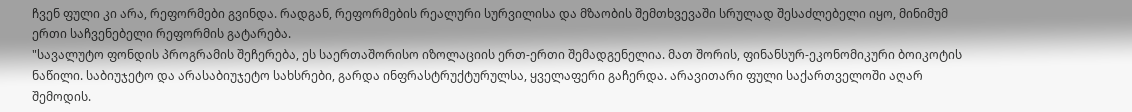ჩვენ ფული კი არა, რეფორმები გვინდა. რადგან, რეფორმების რეალური სურვილისა და მზაობის შემთხვევაში სრულად შესაძლებელი იყო, მინიმუმ ერთი საჩვენებელი რეფორმის გატარება.
"სავალუტო ფონდის პროგრამის შეჩერება, ეს საერთაშორისო იზოლაციის ერთ-ერთი შემადგენელია. მათ შორის, ფინანსურ-ეკონომიკური ბოიკოტის ნაწილი. საბიუჯეტო და არასაბიუჯეტო სახსრები, გარდა ინფრასტრუქტურულსა, ყველაფერი გაჩერდა. არავითარი ფული საქართველოში აღარ შემოდის.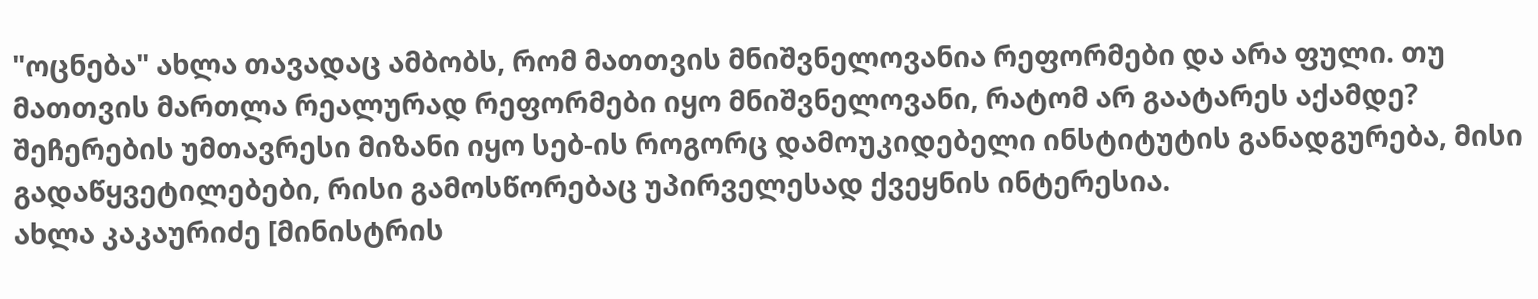"ოცნება" ახლა თავადაც ამბობს, რომ მათთვის მნიშვნელოვანია რეფორმები და არა ფული. თუ მათთვის მართლა რეალურად რეფორმები იყო მნიშვნელოვანი, რატომ არ გაატარეს აქამდე? შეჩერების უმთავრესი მიზანი იყო სებ-ის როგორც დამოუკიდებელი ინსტიტუტის განადგურება, მისი გადაწყვეტილებები, რისი გამოსწორებაც უპირველესად ქვეყნის ინტერესია.
ახლა კაკაურიძე [მინისტრის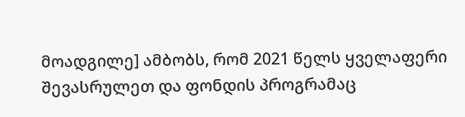მოადგილე] ამბობს, რომ 2021 წელს ყველაფერი შევასრულეთ და ფონდის პროგრამაც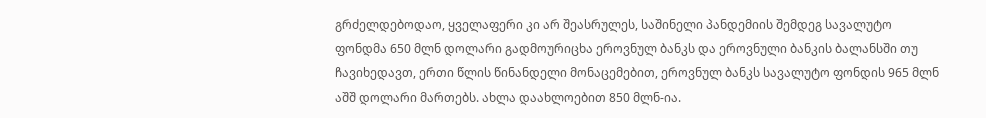გრძელდებოდაო, ყველაფერი კი არ შეასრულეს, საშინელი პანდემიის შემდეგ სავალუტო ფონდმა 650 მლნ დოლარი გადმოურიცხა ეროვნულ ბანკს და ეროვნული ბანკის ბალანსში თუ ჩავიხედავთ, ერთი წლის წინანდელი მონაცემებით, ეროვნულ ბანკს სავალუტო ფონდის 965 მლნ აშშ დოლარი მართებს. ახლა დაახლოებით 850 მლნ-ია.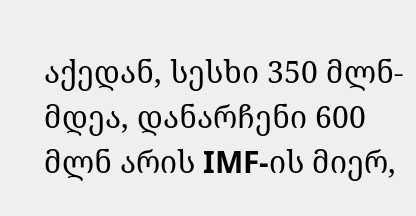აქედან, სესხი 350 მლნ-მდეა, დანარჩენი 600 მლნ არის IMF-ის მიერ,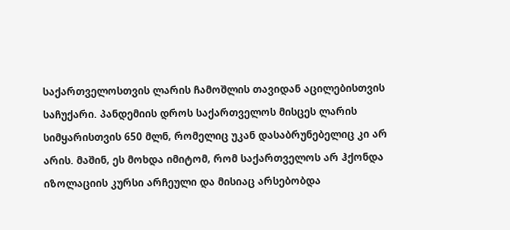საქართველოსთვის ლარის ჩამოშლის თავიდან აცილებისთვის საჩუქარი. პანდემიის დროს საქართველოს მისცეს ლარის სიმყარისთვის 650 მლნ, რომელიც უკან დასაბრუნებელიც კი არ არის. მაშინ, ეს მოხდა იმიტომ, რომ საქართველოს არ ჰქონდა იზოლაციის კურსი არჩეული და მისიაც არსებობდა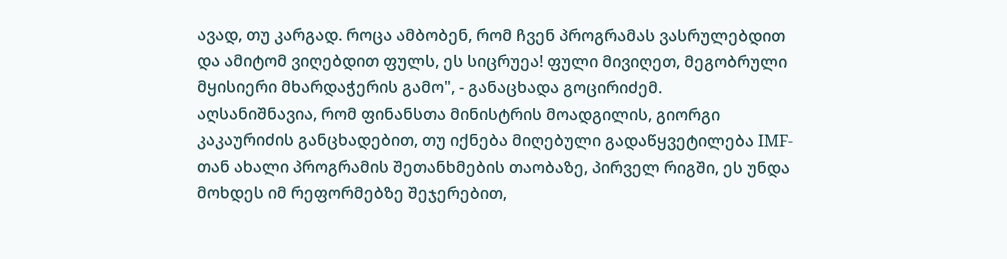ავად, თუ კარგად. როცა ამბობენ, რომ ჩვენ პროგრამას ვასრულებდით და ამიტომ ვიღებდით ფულს, ეს სიცრუეა! ფული მივიღეთ, მეგობრული მყისიერი მხარდაჭერის გამო", - განაცხადა გოცირიძემ.
აღსანიშნავია, რომ ფინანსთა მინისტრის მოადგილის, გიორგი კაკაურიძის განცხადებით, თუ იქნება მიღებული გადაწყვეტილება IMF-თან ახალი პროგრამის შეთანხმების თაობაზე, პირველ რიგში, ეს უნდა მოხდეს იმ რეფორმებზე შეჯერებით,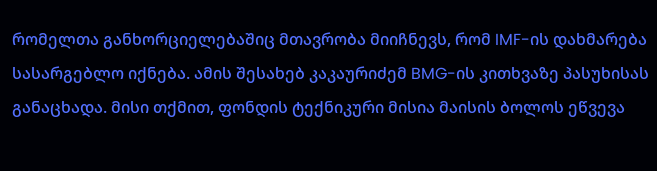რომელთა განხორციელებაშიც მთავრობა მიიჩნევს, რომ IMF-ის დახმარება სასარგებლო იქნება. ამის შესახებ კაკაურიძემ BMG-ის კითხვაზე პასუხისას განაცხადა. მისი თქმით, ფონდის ტექნიკური მისია მაისის ბოლოს ეწვევა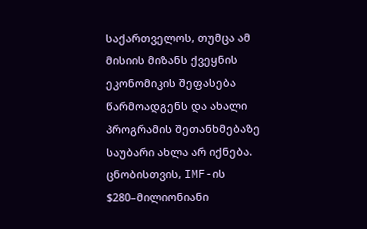საქართველოს, თუმცა ამ მისიის მიზანს ქვეყნის ეკონომიკის შეფასება წარმოადგენს და ახალი პროგრამის შეთანხმებაზე საუბარი ახლა არ იქნება.
ცნობისთვის, IMF-ის $280–მილიონიანი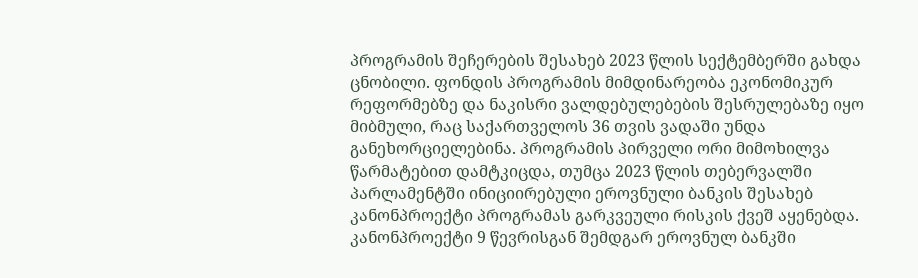პროგრამის შეჩერების შესახებ 2023 წლის სექტემბერში გახდა ცნობილი. ფონდის პროგრამის მიმდინარეობა ეკონომიკურ რეფორმებზე და ნაკისრი ვალდებულებების შესრულებაზე იყო მიბმული, რაც საქართველოს 36 თვის ვადაში უნდა განეხორციელებინა. პროგრამის პირველი ორი მიმოხილვა წარმატებით დამტკიცდა, თუმცა 2023 წლის თებერვალში პარლამენტში ინიციირებული ეროვნული ბანკის შესახებ კანონპროექტი პროგრამას გარკვეული რისკის ქვეშ აყენებდა. კანონპროექტი 9 წევრისგან შემდგარ ეროვნულ ბანკში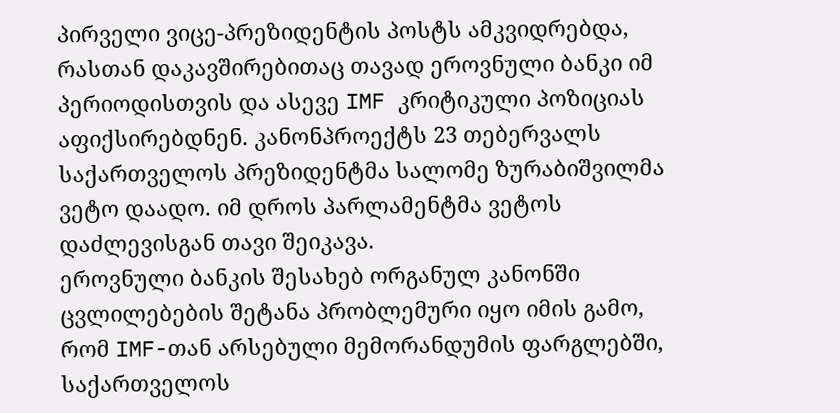პირველი ვიცე-პრეზიდენტის პოსტს ამკვიდრებდა, რასთან დაკავშირებითაც თავად ეროვნული ბანკი იმ პერიოდისთვის და ასევე IMF კრიტიკული პოზიციას აფიქსირებდნენ. კანონპროექტს 23 თებერვალს საქართველოს პრეზიდენტმა სალომე ზურაბიშვილმა ვეტო დაადო. იმ დროს პარლამენტმა ვეტოს დაძლევისგან თავი შეიკავა.
ეროვნული ბანკის შესახებ ორგანულ კანონში ცვლილებების შეტანა პრობლემური იყო იმის გამო, რომ IMF-თან არსებული მემორანდუმის ფარგლებში, საქართველოს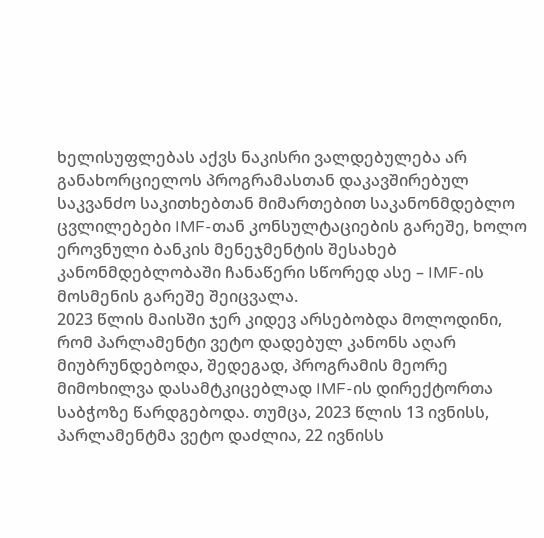ხელისუფლებას აქვს ნაკისრი ვალდებულება არ განახორციელოს პროგრამასთან დაკავშირებულ საკვანძო საკითხებთან მიმართებით საკანონმდებლო ცვლილებები IMF-თან კონსულტაციების გარეშე, ხოლო ეროვნული ბანკის მენეჯმენტის შესახებ კანონმდებლობაში ჩანაწერი სწორედ ასე – IMF-ის მოსმენის გარეშე შეიცვალა.
2023 წლის მაისში ჯერ კიდევ არსებობდა მოლოდინი, რომ პარლამენტი ვეტო დადებულ კანონს აღარ მიუბრუნდებოდა, შედეგად, პროგრამის მეორე მიმოხილვა დასამტკიცებლად IMF-ის დირექტორთა საბჭოზე წარდგებოდა. თუმცა, 2023 წლის 13 ივნისს, პარლამენტმა ვეტო დაძლია, 22 ივნისს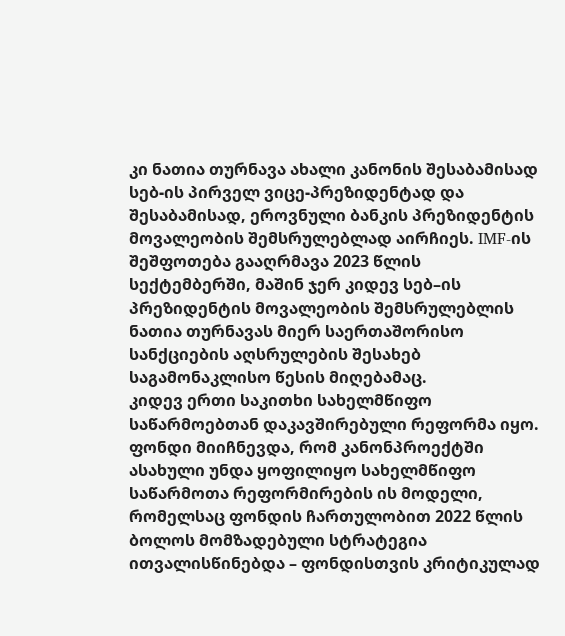კი ნათია თურნავა ახალი კანონის შესაბამისად სებ-ის პირველ ვიცე-პრეზიდენტად და შესაბამისად, ეროვნული ბანკის პრეზიდენტის მოვალეობის შემსრულებლად აირჩიეს. IMF-ის შეშფოთება გააღრმავა 2023 წლის სექტემბერში, მაშინ ჯერ კიდევ სებ–ის პრეზიდენტის მოვალეობის შემსრულებლის ნათია თურნავას მიერ საერთაშორისო სანქციების აღსრულების შესახებ საგამონაკლისო წესის მიღებამაც.
კიდევ ერთი საკითხი სახელმწიფო საწარმოებთან დაკავშირებული რეფორმა იყო. ფონდი მიიჩნევდა, რომ კანონპროექტში ასახული უნდა ყოფილიყო სახელმწიფო საწარმოთა რეფორმირების ის მოდელი, რომელსაც ფონდის ჩართულობით 2022 წლის ბოლოს მომზადებული სტრატეგია ითვალისწინებდა – ფონდისთვის კრიტიკულად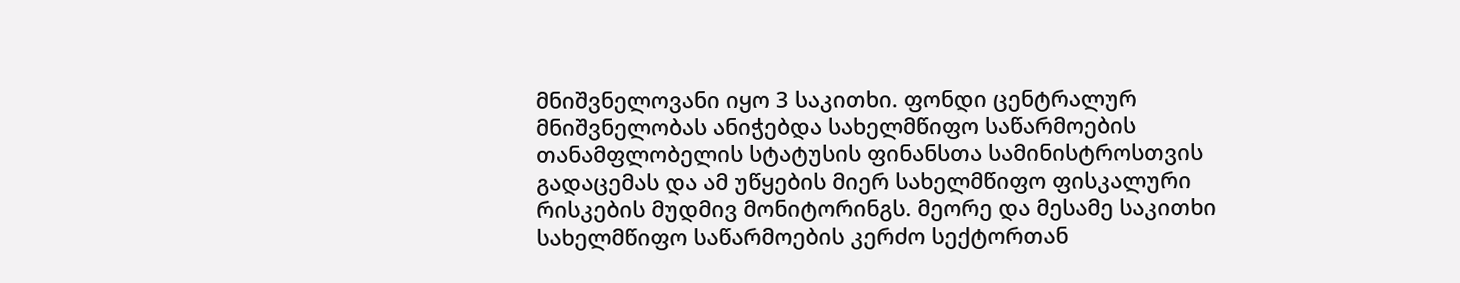მნიშვნელოვანი იყო 3 საკითხი. ფონდი ცენტრალურ მნიშვნელობას ანიჭებდა სახელმწიფო საწარმოების თანამფლობელის სტატუსის ფინანსთა სამინისტროსთვის გადაცემას და ამ უწყების მიერ სახელმწიფო ფისკალური რისკების მუდმივ მონიტორინგს. მეორე და მესამე საკითხი სახელმწიფო საწარმოების კერძო სექტორთან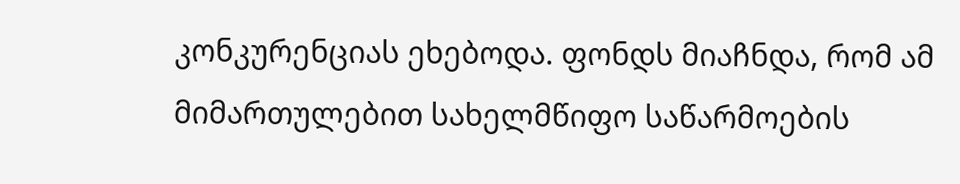კონკურენციას ეხებოდა. ფონდს მიაჩნდა, რომ ამ მიმართულებით სახელმწიფო საწარმოების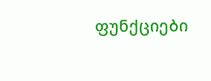ფუნქციები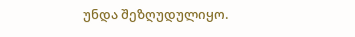უნდა შეზღუდულიყო.